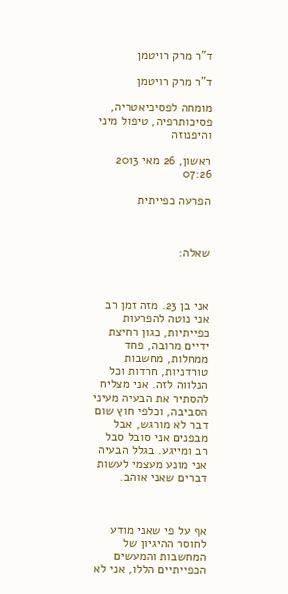ד"ר מרק רויטמן

ד"ר מרק רויטמן

מומחה לפסיכיאטריה, פסיכותרפיה, טיפול מיני והיפנוזה

ראשון, 26 מאי 2013 07:26

הפרעה כפייתית



שאלה:



אני בן 23. מזה זמן רב אני נוטה להפרעות כפייתיות, כגון רחיצת ידיים מרובה, פחד ממחלות, מחשבות טורדניות, חרדות וכל הנלווה לזה. אני מצליח להסתיר את הבעיה מעיני הסביבה, וכלפי חוץ שום דבר לא מורגש, אבל מבפנים אני סובל סבל רב ומייגע. בגלל הבעיה אני מונע מעצמי לעשות דברים שאני אוהב.



אף על פי שאני מודע לחוסר ההיגיון של המחשבות והמעשים הכפייתיים הללו, אני לא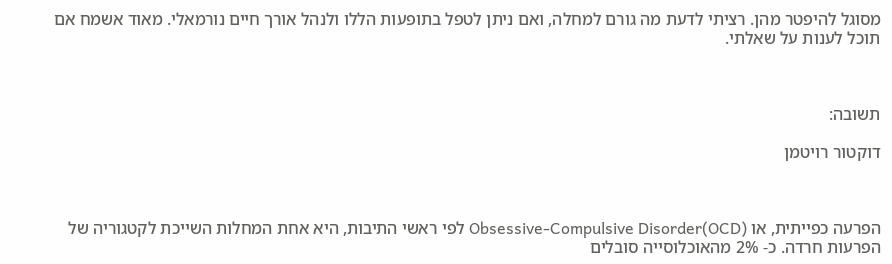מסוגל להיפטר מהן. רציתי לדעת מה גורם למחלה, ואם ניתן לטפל בתופעות הללו ולנהל אורך חיים נורמאלי. מאוד אשמח אם תוכל לענות על שאלתי.



תשובה:

דוקטור רויטמן



הפרעה כפייתית, או Obsessive-Compulsive Disorder(OCD) לפי ראשי התיבות, היא אחת המחלות השייכת לקטגוריה של הפרעות חרדה. כ- 2% מהאוכלוסייה סובלים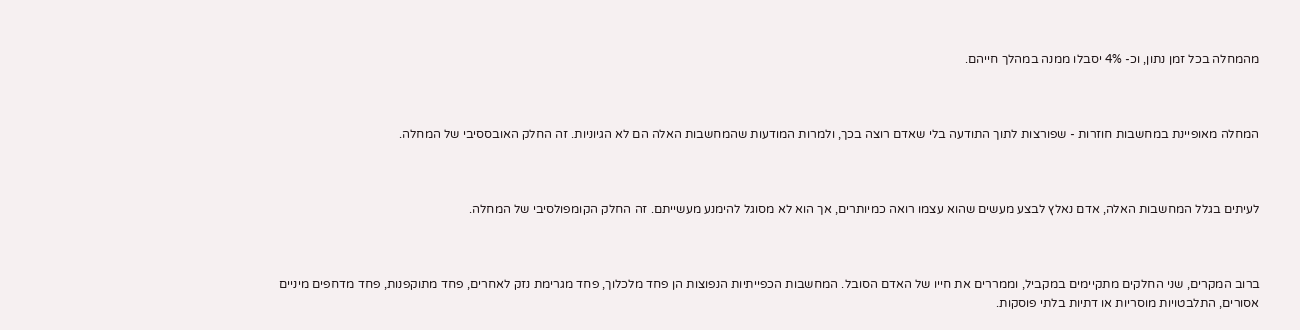מהמחלה בכל זמן נתון, וכ- 4% יסבלו ממנה במהלך חייהם.



המחלה מאופיינת במחשבות חוזרות - שפורצות לתוך התודעה בלי שאדם רוצה בכך, ולמרות המודעות שהמחשבות האלה הם לא הגיוניות. זה החלק האובססיבי של המחלה.



לעיתים בגלל המחשבות האלה, אדם נאלץ לבצע מעשים שהוא עצמו רואה כמיותרים, אך הוא לא מסוגל להימנע מעשייתם. זה החלק הקומפולסיבי של המחלה.



ברוב המקרים, שני החלקים מתקיימים במקביל, וממררים את חייו של האדם הסובל. המחשבות הכפייתיות הנפוצות הן פחד מלכלוך, פחד מגרימת נזק לאחרים, פחד מתוקפנות, פחד מדחפים מיניים אסורים, התלבטויות מוסריות או דתיות בלתי פוסקות.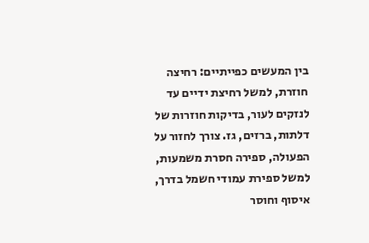בין המעשים כפייתיים: רחיצה חוזרת, למשל רחיצת ידיים עד לנזקים לעור, בדיקות חוזרות של דלתות, ברזים, גז. צורך לחזור על הפעולה, ספירה חסרת משמעות, למשל ספירת עמודי חשמל בדרך, איסוף וחוסר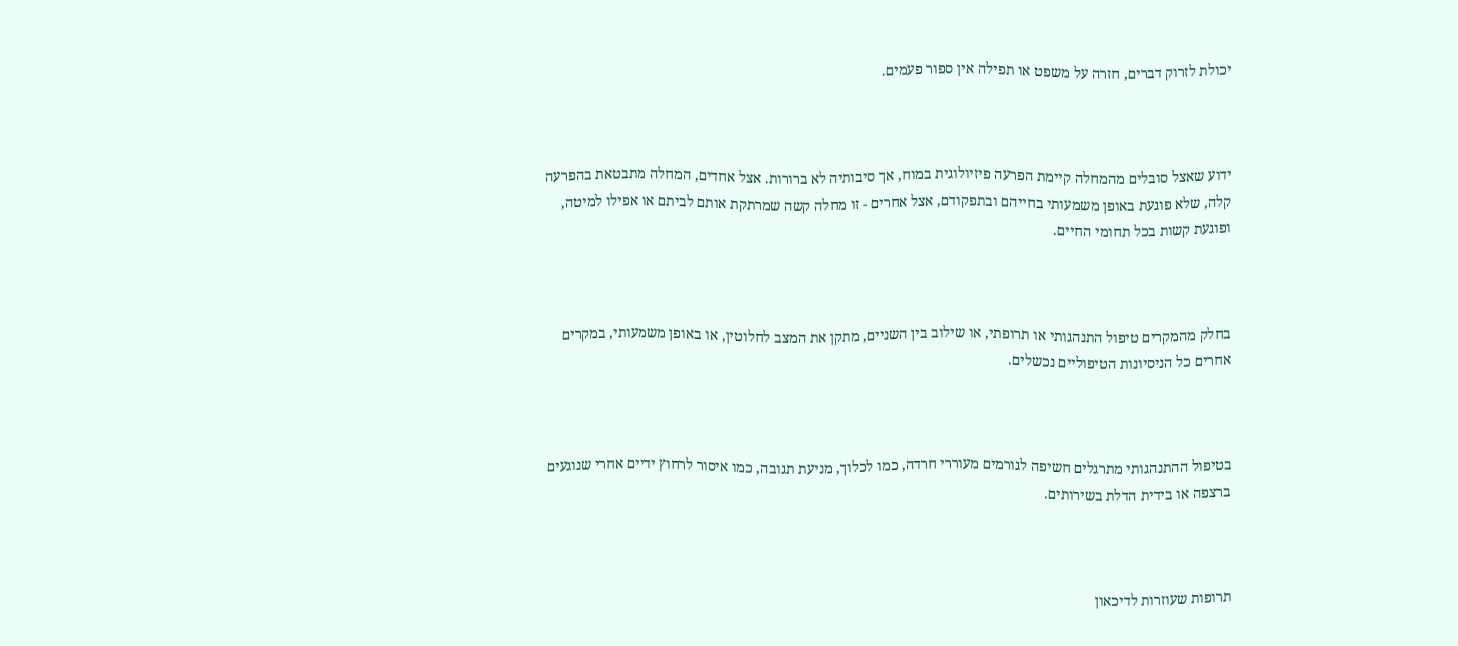יכולת לזרוק דברים, חזרה על משפט או תפילה אין ספור פעמים.



ידוע שאצל סובלים מהמחלה קיימת הפרעה פיזיולוגית במוח, אך סיבותיה לא ברורות. אצל אחדים, המחלה מתבטאת בהפרעה קלה, שלא פוגעת באופן משמעותי בחייהם ובתפקודם, אצל אחרים - זו מחלה קשה שמרתקת אותם לביתם או אפילו למיטה, ופוגעת קשות בכל תחומי החיים.



בחלק מהמקרים טיפול התנהגותי או תרופתי, או שילוב בין השניים, מתקן את המצב לחלוטין, או באופן משמעותי, במקרים אחרים כל הניסיונות הטיפוליים נכשלים.



בטיפול ההתנהגותי מתרגלים חשיפה לגורמים מעוררי חרדה, כמו לכלוך, מניעת תגובה, כמו איסור לרחוץ ידיים אחרי שנוגעים ברצפה או בידית הדלת בשירותים.



תרופות שעוזרות לדיכאון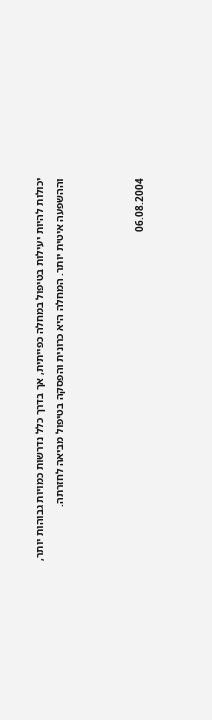יכולות להיות יעילות בטיפול במחלה כפייתית, אך בדרך כלל נדרשות כמויות גבוהות יותר, וההשפעה איטית יותר. המחלה היא כרונית והפסקה בטיפול מביאה לחזרתה.



06.08.2004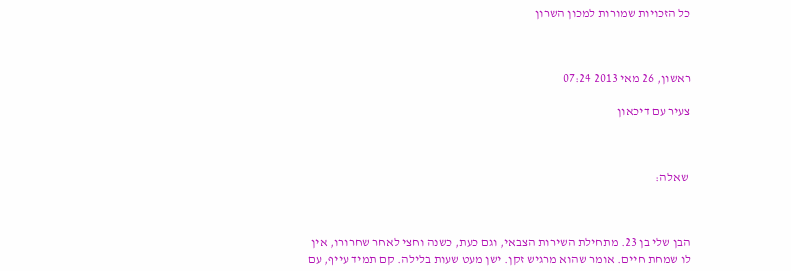כל הזכויות שמורות למכון השרון



ראשון, 26 מאי 2013 07:24

צעיר עם דיכאון



 שאלה:



הבן שלי בן 23. מתחילת השירות הצבאי, וגם כעת, כשנה וחצי לאחר שחרורו, אין לו שמחת חיים. אומר שהוא מרגיש זקן. ישן מעט שעות בלילה. קם תמיד עייף, עם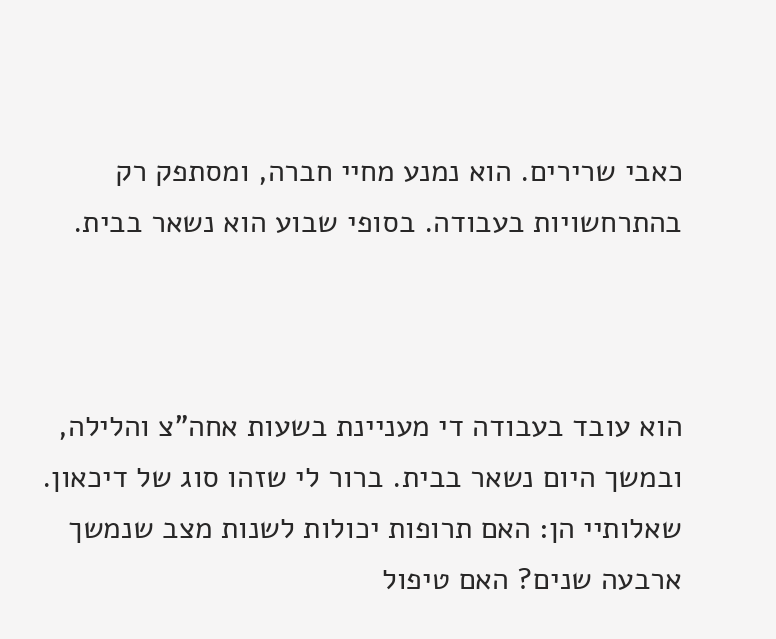כאבי שרירים. הוא נמנע מחיי חברה, ומסתפק רק בהתרחשויות בעבודה. בסופי שבוע הוא נשאר בבית.



הוא עובד בעבודה די מעניינת בשעות אחה"צ והלילה, ובמשך היום נשאר בבית. ברור לי שזהו סוג של דיכאון. שאלותיי הן: האם תרופות יכולות לשנות מצב שנמשך ארבעה שנים? האם טיפול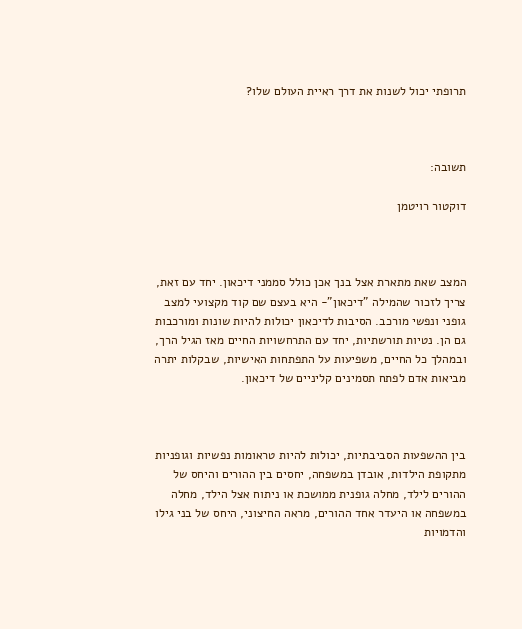תרופתי יכול לשנות את דרך ראיית העולם שלו?



תשובה:

דוקטור רויטמן



המצב שאת מתארת אצל בנך אכן כולל סממני דיכאון. יחד עם זאת, צריך לזכור שהמילה "דיכאון"- היא בעצם שם קוד מקצועי למצב גופני ונפשי מורכב. הסיבות לדיכאון יכולות להיות שונות ומורכבות גם הן. נטיות תורשתיות, יחד עם התרחשויות החיים מאז הגיל הרך, ובמהלך כל החיים, משפיעות על התפתחות האישיות, שבקלות יתרה מביאות אדם לפתח תסמינים קליניים של דיכאון.



בין ההשפעות הסביבתיות, יכולות להיות טראומות נפשיות וגופניות מתקופת הילדות, אובדן במשפחה, יחסים בין ההורים והיחס של ההורים לילד, מחלה גופנית ממושכת או ניתוח אצל הילד, מחלה במשפחה או היעדר אחד ההורים, מראה החיצוני, היחס של בני גילו והדמויות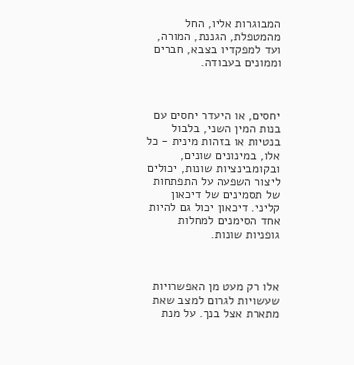המבוגרות אליו, החל מהמטפלת, הגננת, המורה, ועד למפקדיו בצבא, חברים וממונים בעבודה.



יחסים, או היעדר יחסים עם בנות המין השני, בלבול בנטיות או בזהות מינית - כל אלו, במינונים שונים, ובקומבינציות שונות, יכולים ליצור השפעה על התפתחות של תסמינים של דיכאון קליני. דיכאון יכול גם להיות אחד הסימנים למחלות גופניות שונות.



אלו רק מעט מן האפשרויות שעשויות לגרום למצב שאת מתארת אצל בנך. על מנת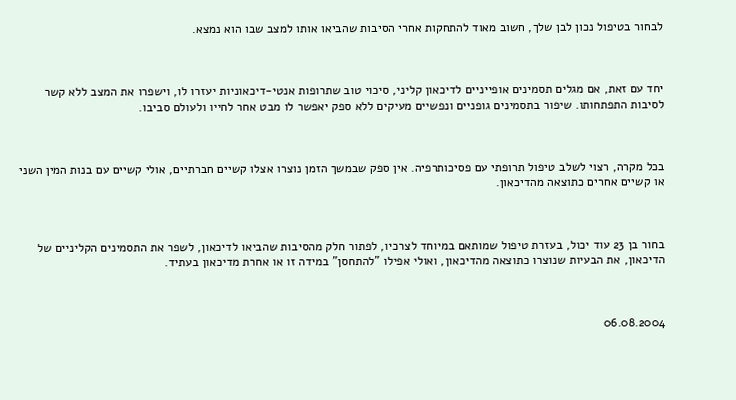לבחור בטיפול נכון לבן שלך, חשוב מאוד להתחקות אחרי הסיבות שהביאו אותו למצב שבו הוא נמצא.



יחד עם זאת, אם מגלים תסמינים אופייניים לדיכאון קליני, סיכוי טוב שתרופות אנטי-דיכאוניות יעזרו לו, וישפרו את המצב ללא קשר לסיבות התפתחותו. שיפור בתסמינים גופניים ונפשיים מעיקים ללא ספק יאפשר לו מבט אחר לחייו ולעולם סביבו.



בכל מקרה, רצוי לשלב טיפול תרופתי עם פסיכותרפיה. אין ספק שבמשך הזמן נוצרו אצלו קשיים חברתיים, אולי קשיים עם בנות המין השני או קשיים אחרים כתוצאה מהדיכאון.



בחור בן 23 עוד יכול, בעזרת טיפול שמותאם במיוחד לצרכיו, לפתור חלק מהסיבות שהביאו לדיכאון, לשפר את התסמינים הקליניים של הדיכאון, את הבעיות שנוצרו כתוצאה מהדיכאון, ואולי אפילו "להתחסן" במידה זו או אחרת מדיכאון בעתיד.



06.08.2004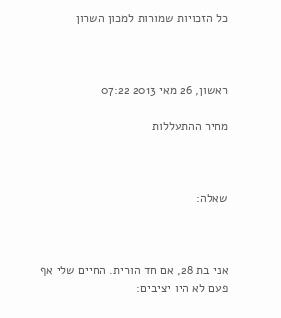כל הזכויות שמורות למכון השרון



ראשון, 26 מאי 2013 07:22

מחיר ההתעללות



שאלה:



אני בת 28, אם חד הורית. החיים שלי אף פעם לא היו יציבים: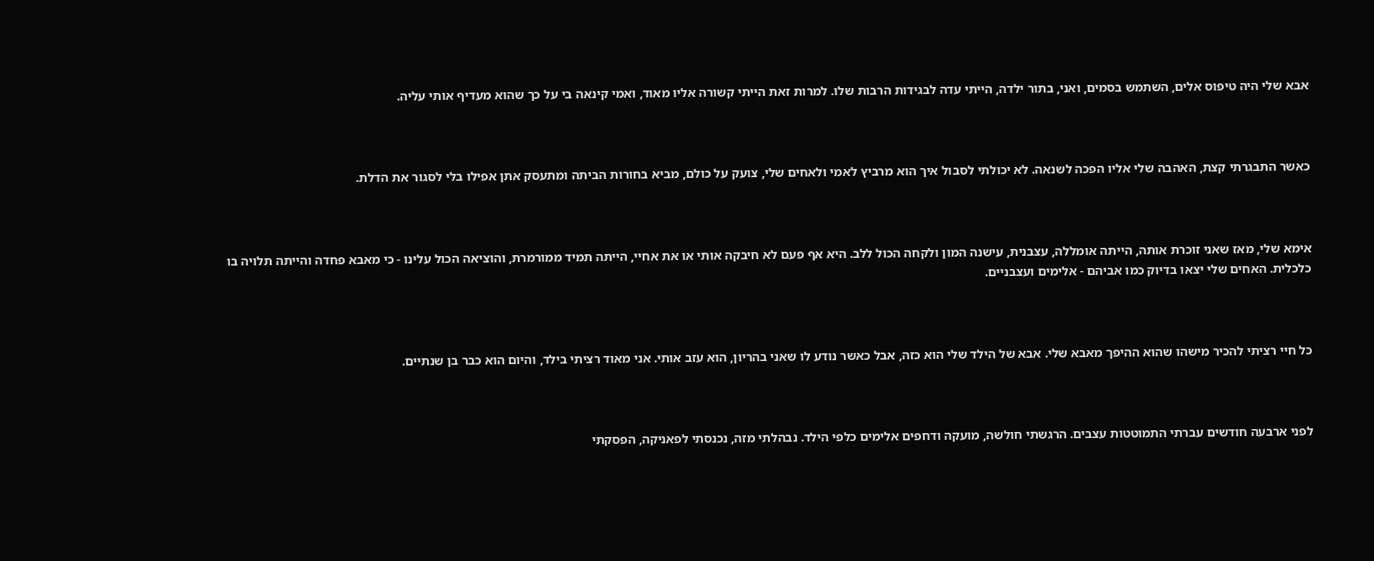אבא שלי היה טיפוס אלים, השתמש בסמים, ואני, בתור ילדה, הייתי עדה לבגידות הרבות שלו. למרות זאת הייתי קשורה אליו מאוד, ואמי קינאה בי על כך שהוא מעדיף אותי עליה.



כאשר התבגרתי קצת, האהבה שלי אליו הפכה לשנאה. לא יכולתי לסבול איך הוא מרביץ לאמי ולאחים שלי, צועק על כולם, מביא בחורות הביתה ומתעסק אתן אפילו בלי לסגור את הדלת.



אימא שלי, מאז שאני זוכרת אותה, הייתה אומללה, עצבנית, עישנה המון ולקחה הכול ללב. היא אף פעם לא חיבקה אותי או את אחיי, הייתה תמיד ממורמרת, והוציאה הכול עלינו - כי מאבא פחדה והייתה תלויה בו כלכלית. האחים שלי יצאו בדיוק כמו אביהם - אלימים ועצבניים.



כל חיי רציתי להכיר מישהו שהוא ההיפך מאבא שלי. אבא של הילד שלי הוא כזה, אבל כאשר נודע לו שאני בהריון, הוא עזב אותי. אני מאוד רציתי בילד, והיום הוא כבר בן שנתיים.



לפני ארבעה חודשים עברתי התמוטטות עצבים. הרגשתי חולשה, מועקה ודחפים אלימים כלפי הילד. נבהלתי מזה, נכנסתי לפאניקה, הפסקתי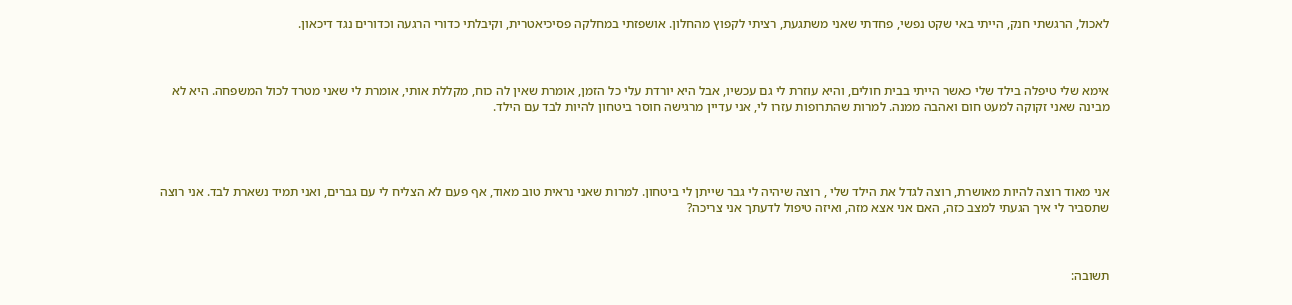לאכול, הרגשתי חנק, הייתי באי שקט נפשי, פחדתי שאני משתגעת, רציתי לקפוץ מהחלון. אושפזתי במחלקה פסיכיאטרית, וקיבלתי כדורי הרגעה וכדורים נגד דיכאון.



אימא שלי טיפלה בילד שלי כאשר הייתי בבית חולים, והיא עוזרת לי גם עכשיו, אבל היא יורדת עלי כל הזמן, אומרת שאין לה כוח, מקללת אותי, אומרת לי שאני מטרד לכול המשפחה. היא לא מבינה שאני זקוקה למעט חום ואהבה ממנה. למרות שהתרופות עזרו לי, אני עדיין מרגישה חוסר ביטחון להיות לבד עם הילד.




אני מאוד רוצה להיות מאושרת, רוצה לגדל את הילד שלי , רוצה שיהיה לי גבר שייתן לי ביטחון. למרות שאני נראית טוב מאוד, אף פעם לא הצליח לי עם גברים, ואני תמיד נשארת לבד. אני רוצה שתסביר לי איך הגעתי למצב כזה, האם אני אצא מזה, ואיזה טיפול לדעתך אני צריכה?



תשובה: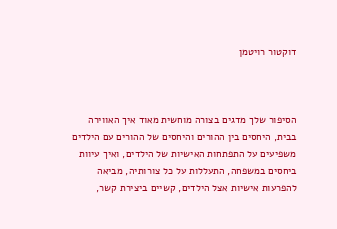דוקטור רויטמן



הסיפור שלך מדגים בצורה מוחשית מאוד איך האווירה בבית, היחסים בין ההורים והיחסים של ההורים עם הילדים משפיעים על התפתחות האישיות של הילדים, ואיך עיוות ביחסים במשפחה, התעללות על כל צורותיה, מביאה להפרעות אישיות אצל הילדים, קשיים ביצירת קשר,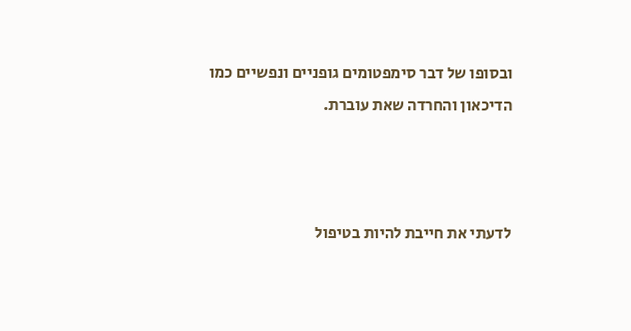ובסופו של דבר סימפטומים גופניים ונפשיים כמו הדיכאון והחרדה שאת עוברת.



לדעתי את חייבת להיות בטיפול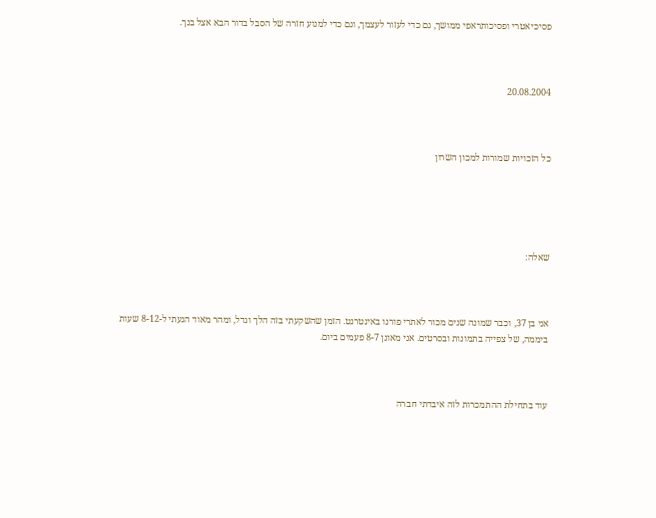פסיכיאטרי ופסיכותראפי ממושך, גם כדי לעזור לעצמך, וגם כדי למנוע חזרה של הסבל בדור הבא אצל בנך.



20.08.2004



כל הזכויות שמורות למכון השרון





שאלה:



אני בן 37, וכבר שמונה שנים מכור לאתרי פורנו באינטרנט. הזמן שהשקעתי בזה הלך וגדל, ומהר מאוד הגעתי ל-8-12 שעות ביממה, של צפייה בתמונות ובסרטים. אני מאונן 8-7 פעמים ביום.



עוד בתחילת ההתמכרות לזה איבדתי חברה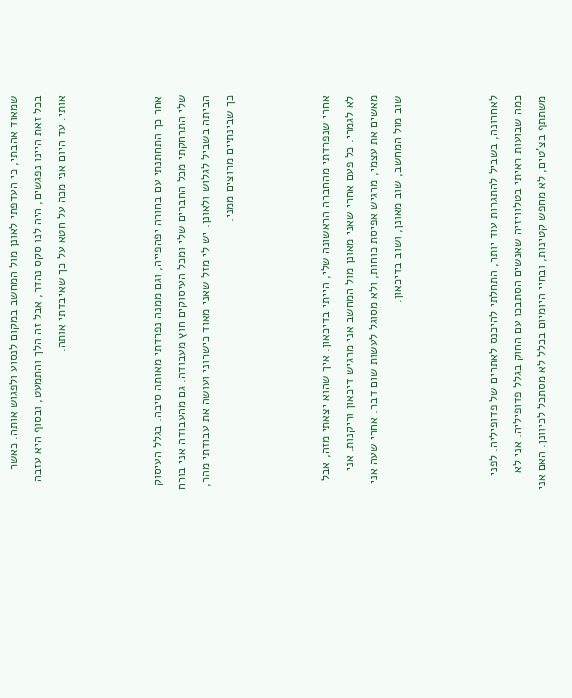שמאוד אהבתי, כי העדפתי לאונן מול המחשב במקום לנסוע ולפגוש אותה. כאשר בכל זאת היינו נפגשים, היה לנו סקס נהדר, אבל זה הלך והתמעט, ובסוף היא עזבה אותי. עד היום אני מכה על חטא על כך שאיבדתי אותה.



אחר כך התחתנתי עם בחורה יפהפייה, וגם ממנה נפרדתי מאותה סיבה. בגלל העיסוק שלי התרחקתי מכל החברים שלי ומכל העיסוקים חוץ מעבודה. גם מהעבודה אני בורח הביתה בשביל לגלוש ולאונן. יש לי מזל שאני מאוד כישרוני ועושה את עבודתי מהר, כך שבינתיים מרוצים ממני.



אחרי שנפרדתי מהחברה הראשונה שלי, הייתי בדיכאון. איך שהוא יצאתי מזה, אבל לא לגמרי. כל פעם אחרי שאני מאונן מול המחשב אני מרגיש דיכאון וריקנות. אני מאשים את עצמי, מרגיש אפיסת כוחות, ולא מסוגל לעשות שום דבר. אחרי שעה אני שוב מול המחשב, שוב מאונן, ושוב בדיכאון.



לאחרונה, בשביל להתגרות עוד יותר, התחלתי להיכנס לאתרים של פדופיליה. לפני כמה שבועות ראיתי בטלוויזיה שאנשים הסתבכו עם החוק בגלל פדופיליה. אני לא משתתף בצ'טים, לא מחפש קטינות, ובחיי היומיום בכלל לא מסתכל לכיוונן. האם אני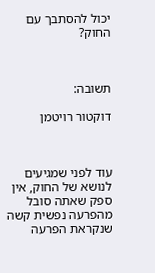יכול להסתבך עם החוק?



תשובה:

דוקטור רויטמן



עוד לפני שמגיעים לנושא של החוק, אין ספק שאתה סובל מהפרעה נפשית קשה שנקראת הפרעה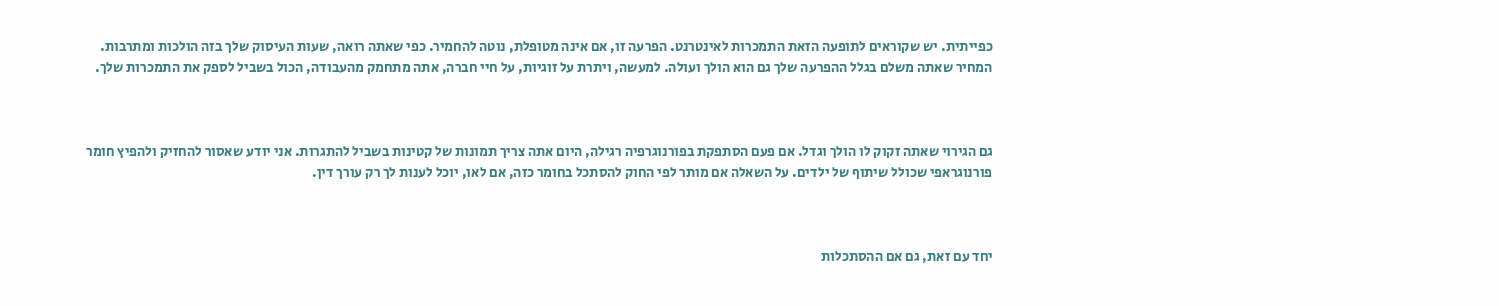כפייתית. יש שקוראים לתופעה הזאת התמכרות לאינטרנט. הפרעה זו, אם אינה מטופלת, נוטה להחמיר. כפי שאתה רואה, שעות העיסוק שלך בזה הולכות ומתרבות. המחיר שאתה משלם בגלל ההפרעה שלך גם הוא הולך ועולה. למעשה, ויתרת על זוגיות, על חיי חברה, אתה מתחמק מהעבודה, הכול בשביל לספק את התמכרות שלך.



גם הגירוי שאתה זקוק לו הולך וגדל. אם פעם הסתפקת בפורנוגרפיה רגילה, היום אתה צריך תמונות של קטינות בשביל להתגרות. אני יודע שאסור להחזיק ולהפיץ חומר פורנוגראפי שכולל שיתוף של ילדים. על השאלה אם מותר לפי החוק להסתכל בחומר כזה, אם לאו, יוכל לענות לך רק עורך דין.



יחד עם זאת, גם אם ההסתכלות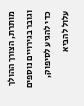מותרת, הצורך ההולך וגובר בגירויים נוספים כדי להגיע לסיפוק, עלול להביא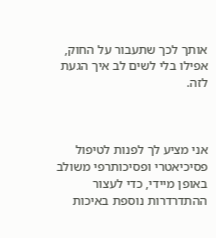אותך לכך שתעבור על החוק, אפילו בלי לשים לב איך הגעת לזה.



אני מציע לך לפנות לטיפול פסיכיאטרי ופסיכותרפי משולב באופן מיידי, כדי לעצור ההתדרדרות נוספת באיכות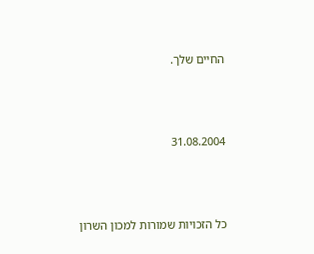החיים שלך.



31.08.2004



כל הזכויות שמורות למכון השרון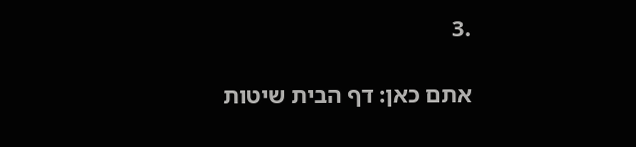.3

אתם כאן: דף הבית שיטות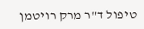טיפול ד"ר מרק רויטמן